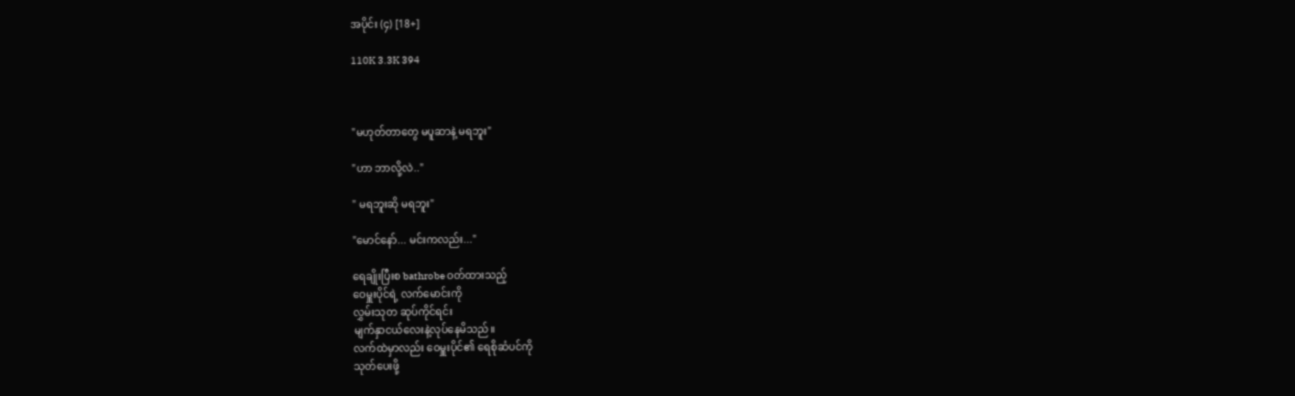အပိုင်း (၄) [18+]

110K 3.3K 394



"မဟုတ်တာတွေ မပူဆာနဲ့ မရဘူး"

"ဟာ ဘာလို့လဲ.."

" မရဘူးဆို မရဘူး"

"မောင်နော်... မင်းကလည်း..."

ရေချိုးပြီးစ bathrobe ဝတ်ထားသည့်
ဝေမှူးပိုင်ရဲ့ လက်မောင်းကို
လွှမ်းသုတ ဆုပ်ကိုင်ရင်း
မျက်နှာငယ်လေးနဲ့လုပ်နေမိသည်။
လက်ထဲမှာလည်း ဝေမှူးပိုင်၏ ရေစိုဆံပင်ကို
သုတ်ပေးဖို့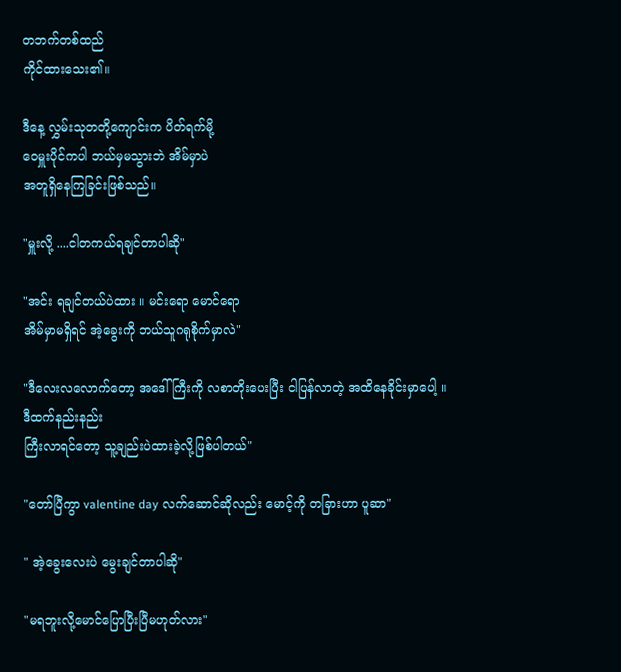တဘက်တစ်ထည်
ကိုင်ထားသေး၏။

ဒီနေ့ လွှမ်းသုတတို့ကျောင်းက ပိတ်ရက်မို့
ဝေမှူးပိုင်ကပါ ဘယ်မှမသွားဘဲ အိမ်မှာပဲ
အတူရှိနေကြခြင်းဖြစ်သည်။

"မှူးလို့ ....ငါတကယ်ရချင်တာပါဆို"

"အင်း ရချင်တယ်ပဲထား ။ မင်းရော မောင်ရော
အိမ်မှာမရှိရင် အဲ့ခွေးကို ဘယ်သူဂရုစိုက်မှာလဲ"

"ဒီလေးလလောက်တော့ အဒေါ်ကြီးကို လစာတိုးပေးပြီး ငါပြန်လာတဲ့ အထိနေခိုင်းမှာပေါ့ ။
ဒီထက်နည်းနည်း
ကြီးလာရင်တော့ သူ့ချည်းပဲထားခဲ့လို့ဖြစ်ပါတယ်"

"တော်ပြီကွာ valentine day လက်ဆောင်ဆိုလည်း မောင့်ကို တခြားဟာ ပူဆာ"

" အဲ့ခွေးလေးပဲ မွေးချင်တာပါဆို"

"မရဘူးလို့မောင်ပြောပြီးပြီမဟုတ်လား"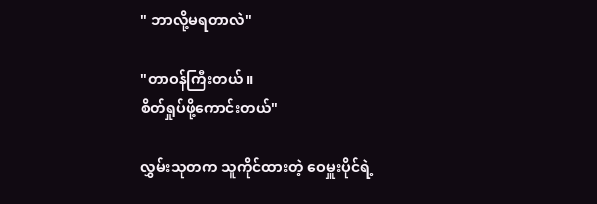" ဘာလို့မရတာလဲ"

"တာဝန်ကြီးတယ်။
စိတ်ရှုပ်ဖို့ကောင်းတယ်"

လွှမ်းသုတက သူကိုင်ထားတဲ့ ဝေမှူးပိုင်ရဲ့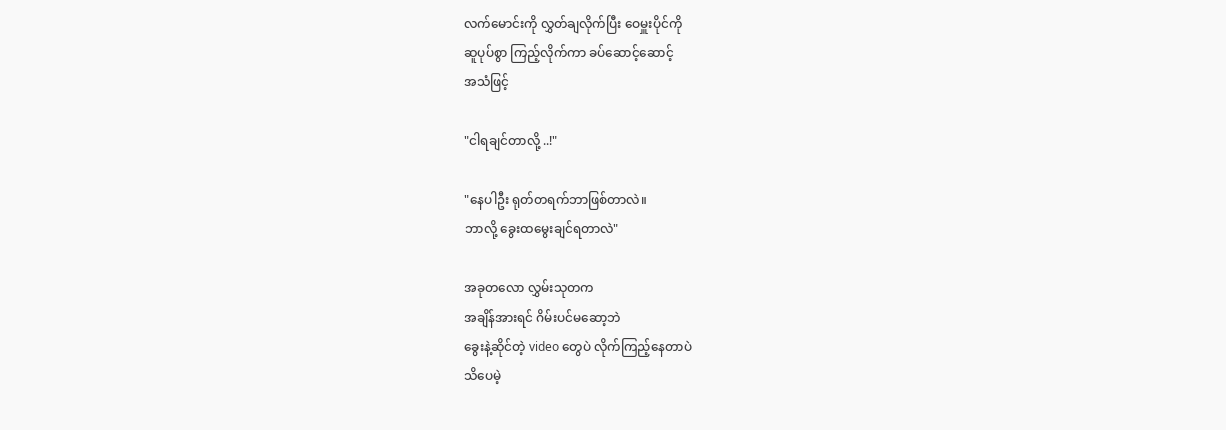လက်မောင်းကို လွှတ်ချလိုက်ပြီး ဝေမှူးပိုင်ကို
ဆူပုပ်စွာ ကြည့်လိုက်ကာ ခပ်ဆောင့်ဆောင့်
အသံဖြင့်

"ငါရချင်တာလို့ ..!"

"နေပါဦး ရုတ်တရက်ဘာဖြစ်တာလဲ။
ဘာလို့ ခွေးထမွေးချင်ရတာလဲ"

အခုတလော လွှမ်းသုတက
အချိန်အားရင် ဂိမ်းပင်မဆော့ဘဲ
ခွေးနဲ့ဆိုင်တဲ့ video တွေပဲ လိုက်ကြည့်နေတာပဲ
သိပေမဲ့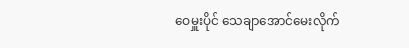ဝေမှူးပိုင် သေချာအောင်မေးလိုက်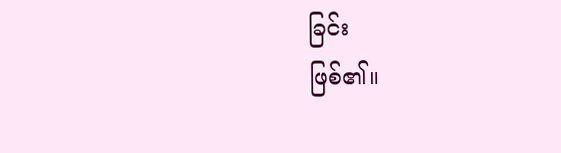ခြင်း
ဖြစ်၏။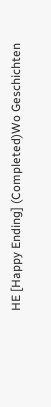HE [Happy Ending] (Completed)Wo Geschichten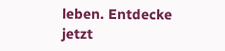leben. Entdecke jetzt